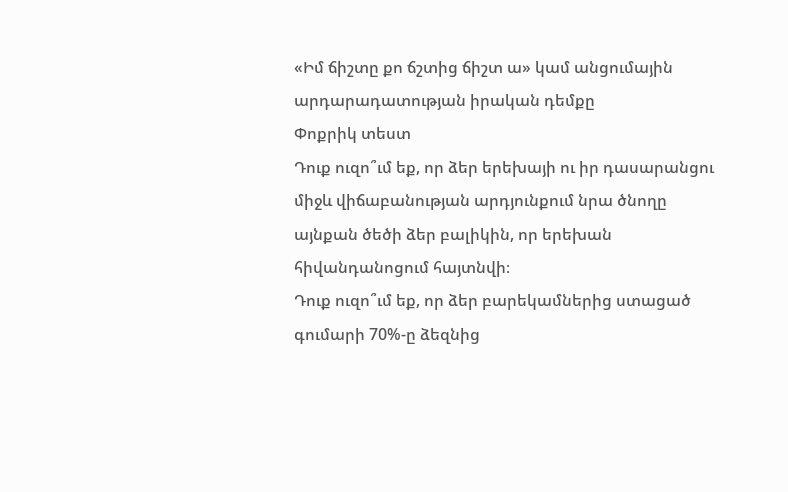«Իմ ճիշտը քո ճշտից ճիշտ ա» կամ անցումային արդարադատության իրական դեմքը
Փոքրիկ տեստ
Դուք ուզո՞ւմ եք, որ ձեր երեխայի ու իր դասարանցու միջև վիճաբանության արդյունքում նրա ծնողը այնքան ծեծի ձեր բալիկին, որ երեխան հիվանդանոցում հայտնվի։
Դուք ուզո՞ւմ եք, որ ձեր բարեկամներից ստացած գումարի 70%-ը ձեզնից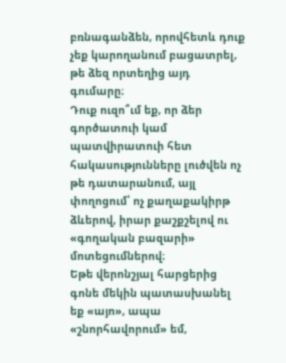բռնագանձեն, որովհետև դուք չեք կարողանում բացատրել, թե ձեզ որտեղից այդ գումարը։
Դուք ուզո՞ւմ եք, որ ձեր գործատուի կամ պատվիրատուի հետ հակասությունները լուծվեն ոչ թե դատարանում, այլ փողոցում՝ ոչ քաղաքակիրթ ձևերով, իրար քաշքշելով ու «գողական բազարի» մոտեցումներով։
Եթե վերոնշյալ հարցերից գոնե մեկին պատասխանել եք «այո», ապա «շնորհավորում» եմ,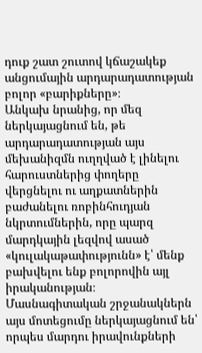դուք շատ շուտով կճաշակեք անցումային արդարադատության բոլոր «բարիքները»։
Անկախ նրանից, որ մեզ ներկայացնում են, թե արդարադատության այս մեխանիզմն ուղղված է լինելու հարուստներից փողերը վերցնելու ու աղքատներին բաժանելու ռոբինհուդյան նկրտումներին, որը պարզ մարդկային լեզվով ասած «կուլակաթափությունն» է՝ մենք բախվելու ենք բոլորովին այլ իրականության։
Մասնագիտական շրջանակներն այս մոտեցումը ներկայացնում են՝ որպես մարդու իրավունքների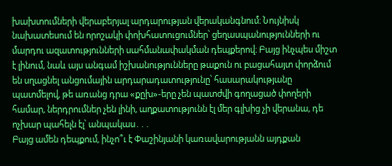խախտումների վերաբերյալ արդարության վերականգնում։ Նույնիսկ նախատեսում են որոշակի փոխհատուցումներ՝ ցեղասպանությունների ու մարդու ազատությունների սահմանափակման դեպքերով։ Բայց ինչպես միշտ է լինում, նաև այս անգամ իշխանությունները թաքուն ու բացահայտ փորձում են սղացնել անցումային արդարադատությունը՝ հասարակությանը պատմելով, թե առանց դրա «քըխ»-երը չեն պատժվի գողացած փողերի համար, ներդրումներ չեն լինի, աղքատությունն էլ մեր գլխից չի վերանա, դե ոչխար պահելն էլ՝ անպակաս․․․
Բայց ամեն դեպքում, ինչո՞ւ է Փաշինյանի կառավարությանն այդքան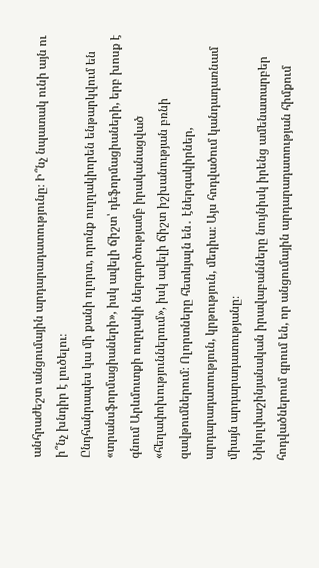անհրաժեշտ անցումային արդարադատությունը։ Ի՞նչ նպատակ ունի այն ու ի՞նչ խնդիր է լուծելու։
Ընդհանրապես կա մի քանի ոլորտ, որոնք ուղղակիորեն ենթարկվում են «տրանսֆորմացիաների», իսկ ավելի ճիշտ՝ դեֆորմացիաների, երբ խոսք է գնում Արևմուտքի ուղղակի ներգործությամբ իրականացված «հեղափոխություններում», իսկ ավելի ճիշտ իշխանության բռնի զավթումներում։ Ոլորտները հետևյալն են․ էներգակիրներ, արդարադատություն, կրթություն, մեդիա։ Այս հոդվածում կանդադառնամ միայն արդարադատությանը։
Նիկոլփաշինյանական իրավաբանները նույնիսկ իրենց ամենատարբեր հոդվածներում գրում են, որ անցումային արդարադատության հիմքում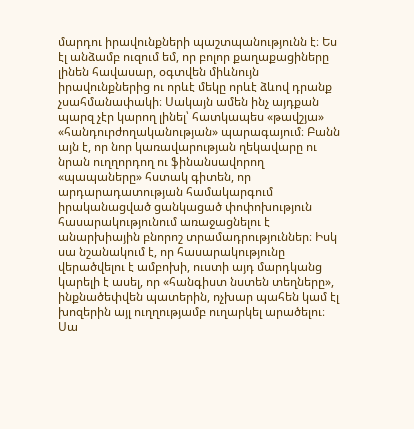մարդու իրավունքների պաշտպանությունն է։ Ես էլ անձամբ ուզում եմ, որ բոլոր քաղաքացիները լինեն հավասար, օգտվեն միևնույն իրավունքներից ու որևէ մեկը որևէ ձևով դրանք չսահմանափակի։ Սակայն ամեն ինչ այդքան պարզ չէր կարող լինել՝ հատկապես «թավշյա» «հանդուրժողականության» պարագայում։ Բանն այն է, որ նոր կառավարության ղեկավարը ու նրան ուղղորդող ու ֆինանսավորող «պապաները» հստակ գիտեն, որ արդարադատության համակարգում իրականացված ցանկացած փոփոխություն հասարակությունում առաջացնելու է անարխիային բնորոշ տրամադրություններ։ Իսկ սա նշանակում է, որ հասարակությունը վերածվելու է ամբոխի, ուստի այդ մարդկանց կարելի է ասել, որ «հանգիստ նստեն տեղները», ինքնածեփվեն պատերին, ոչխար պահեն կամ էլ խոզերին այլ ուղղությամբ ուղարկել արածելու։ Սա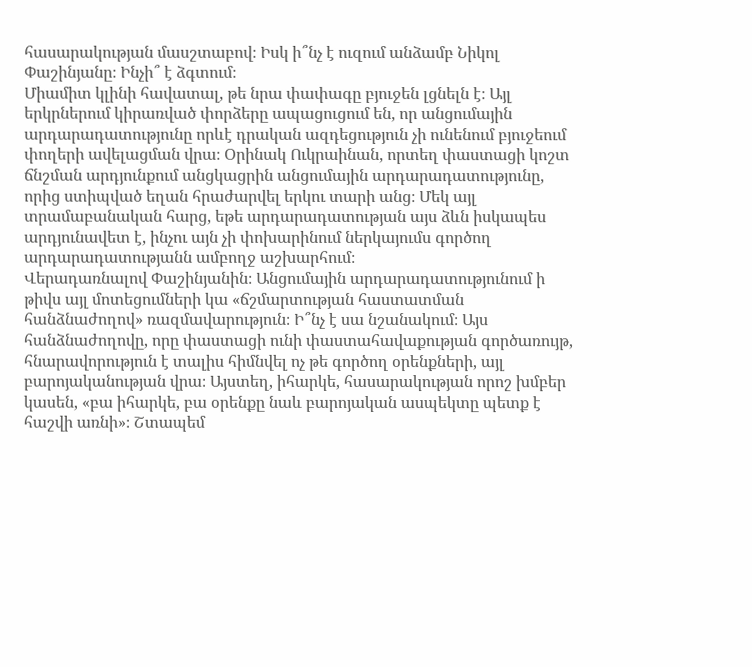հասարակության մասշտաբով։ Իսկ ի՞նչ է ուզում անձամբ Նիկոլ Փաշինյանը։ Ինչի՞ է ձգտում։
Միամիտ կլինի հավատալ, թե նրա փափագը բյուջեն լցնելն է։ Այլ երկրներում կիրառված փորձերը ապացուցում են, որ անցումային արդարադատությունը որևէ դրական ազդեցություն չի ունենում բյուջեում փողերի ավելացման վրա։ Օրինակ Ուկրաինան, որտեղ փաստացի կոշտ ճնշման արդյունքում անցկացրին անցումային արդարադատությունը, որից ստիպված եղան հրաժարվել երկու տարի անց։ Մեկ այլ տրամաբանական հարց, եթե արդարադատության այս ձևն իսկապես արդյունավետ է, ինչու այն չի փոխարինում ներկայումս գործող արդարադատությանն ամբողջ աշխարհում։
Վերադառնալով Փաշինյանին։ Անցումային արդարադատությունում ի թիվս այլ մոտեցումների կա «ճշմարտության հաստատման հանձնաժողով» ռազմավարություն։ Ի՞նչ է սա նշանակում։ Այս հանձնաժողովը, որը փաստացի ունի փաստահավաքության գործառույթ, հնարավորություն է տալիս հիմնվել ոչ թե գործող օրենքների, այլ բարոյականության վրա։ Այստեղ, իհարկե, հասարակության որոշ խմբեր կասեն, «բա իհարկե, բա օրենքը նաև բարոյական ասպեկտը պետք է հաշվի առնի»։ Շտապեմ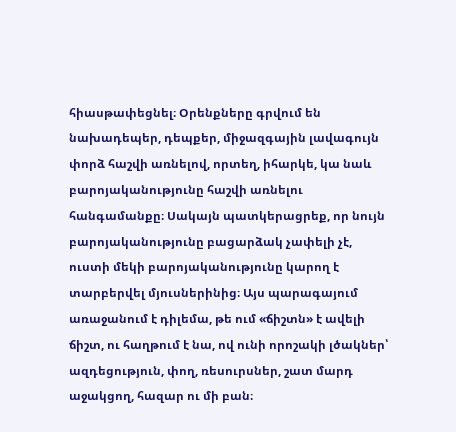հիասթափեցնել։ Օրենքները գրվում են նախադեպեր, դեպքեր, միջազգային լավագույն փորձ հաշվի առնելով, որտեղ, իհարկե, կա նաև բարոյականությունը հաշվի առնելու հանգամանքը։ Սակայն պատկերացրեք, որ նույն բարոյականությունը բացարձակ չափելի չէ, ուստի մեկի բարոյականությունը կարող է տարբերվել մյուսներինից։ Այս պարագայում առաջանում է դիլեմա, թե ում «ճիշտն» է ավելի ճիշտ, ու հաղթում է նա, ով ունի որոշակի լծակներ՝ ազդեցություն, փող, ռեսուրսներ, շատ մարդ աջակցող, հազար ու մի բան։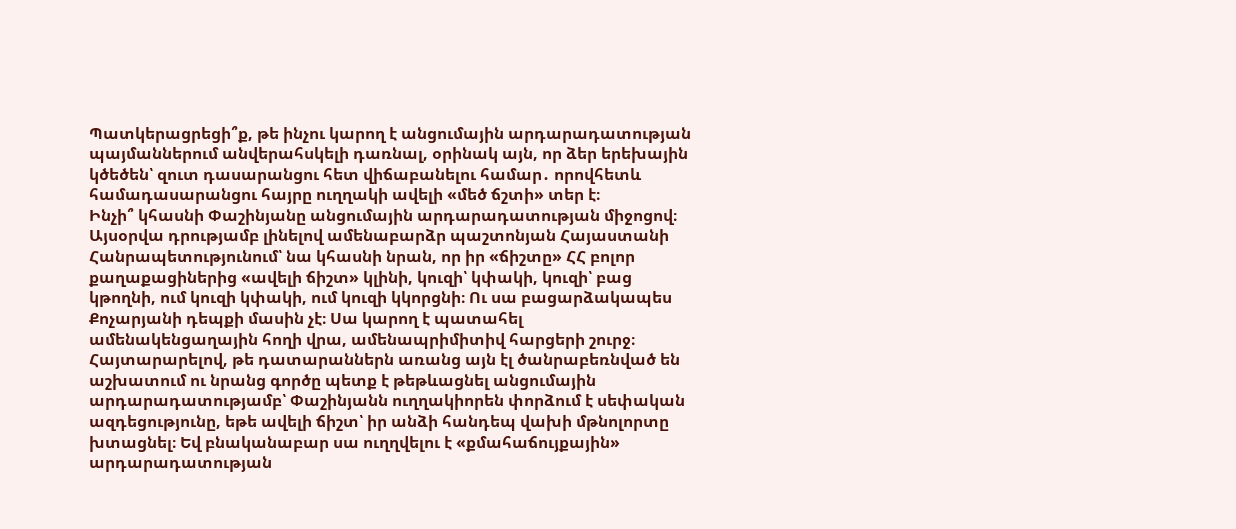Պատկերացրեցի՞ք, թե ինչու կարող է անցումային արդարադատության պայմաններում անվերահսկելի դառնալ, օրինակ այն, որ ձեր երեխային կծեծեն՝ զուտ դասարանցու հետ վիճաբանելու համար․ որովհետև համադասարանցու հայրը ուղղակի ավելի «մեծ ճշտի» տեր է։
Ինչի՞ կհասնի Փաշինյանը անցումային արդարադատության միջոցով։ Այսօրվա դրությամբ լինելով ամենաբարձր պաշտոնյան Հայաստանի Հանրապետությունում՝ նա կհասնի նրան, որ իր «ճիշտը» ՀՀ բոլոր քաղաքացիներից «ավելի ճիշտ» կլինի, կուզի՝ կփակի, կուզի՝ բաց կթողնի, ում կուզի կփակի, ում կուզի կկորցնի։ Ու սա բացարձակապես Քոչարյանի դեպքի մասին չէ։ Սա կարող է պատահել ամենակենցաղային հողի վրա, ամենապրիմիտիվ հարցերի շուրջ։ Հայտարարելով, թե դատարաններն առանց այն էլ ծանրաբեռնված են աշխատում ու նրանց գործը պետք է թեթևացնել անցումային արդարադատությամբ՝ Փաշինյանն ուղղակիորեն փորձում է սեփական ազդեցությունը, եթե ավելի ճիշտ՝ իր անձի հանդեպ վախի մթնոլորտը խտացնել։ Եվ բնականաբար սա ուղղվելու է «քմահաճույքային» արդարադատության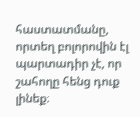հաստատմանը, որտեղ բոլորովին էլ պարտադիր չէ, որ շահողը հենց դուք լինեք։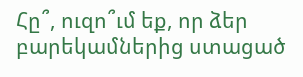Հը՞, ուզո՞ւմ եք, որ ձեր բարեկամներից ստացած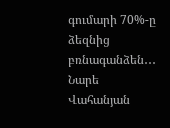գումարի 70%-ը ձեզնից բռնագանձեն․․․
Նարե Վահանյան